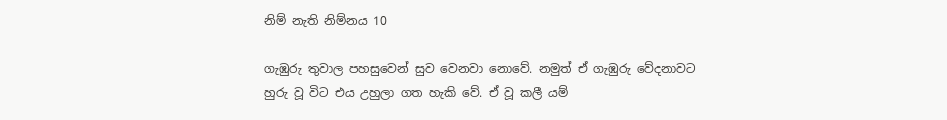නිම් නැති නිම්නය 10

ගැඹුරු තුවාල පහසුවෙන් සුව වෙනවා නොවේ. නමුත් ඒ ගැඹුරු වේදනාවට හුරු වූ විට එය උහුලා ගත හැකි වේ. ඒ වූ කලී යම්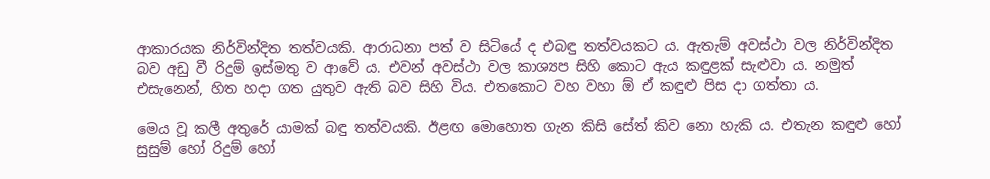ආකාරයක නිර්වින්දිත තත්වයකි. ආරාධනා පත් ව සිටියේ ද එබඳු තත්වයකට ය. ඇතැම් අවස්ථා වල නිර්වින්දිත බව අඩු වී රිදුම් ඉස්මතු ව ආවේ ය. එවන් අවස්ථා වල කාශ්‍යප සිහි කොට ඇය කඳුළක් සැළුවා ය. නමුත් එසැනෙන්, හිත හදා ගත යුතුව ඇති බව සිහි විය. එතකොට වහ වහා ඕ ඒ කඳුළු පිස දා ගත්තා ය.

මෙය වූ කලී අතුරේ යාමක් බඳු තත්වයකි. ඊළඟ මොහොත ගැන කිසි සේත් කිව නො හැකි ය. එතැන කඳුළු හෝ සුසුම් හෝ රිදුම් හෝ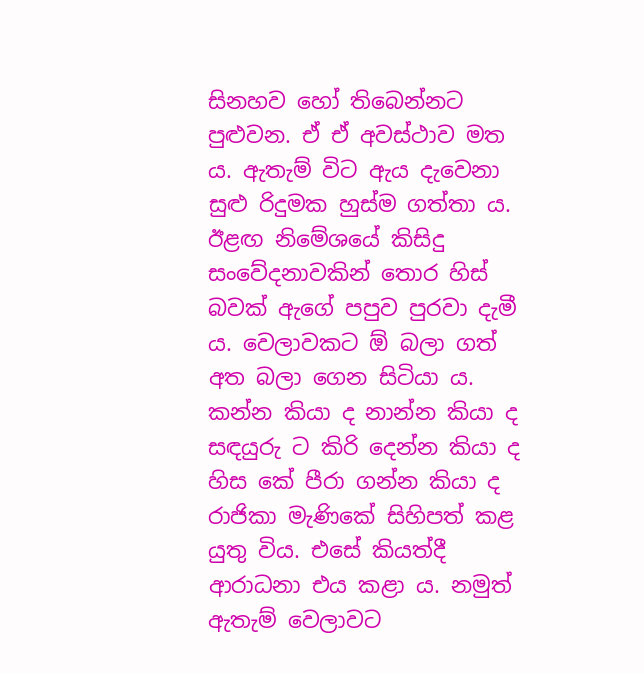සිනහව හෝ තිබෙන්නට පුළුවන. ඒ ඒ අවස්ථාව මත ය. ඇතැම් විට ඇය දැවෙනා සුළු රිදුමක හුස්ම ගත්තා ය. ඊළඟ නිමේශයේ කිසිදු සංවේදනාවකින් තොර හිස් බවක් ඇගේ පපුව පුරවා දැමී ය. වෙලාවකට ඕ බලා ගත් අත බලා ගෙන සිටියා ය. කන්න කියා ද නාන්න කියා ද සඳයුරු ට කිරි දෙන්න කියා ද හිස කේ පීරා ගන්න කියා ද රාජිකා මැණිකේ සිහිපත් කළ යුතු විය. එසේ කියත්දී ආරාධනා එය කළා ය. නමුත් ඇතැම් වෙලාවට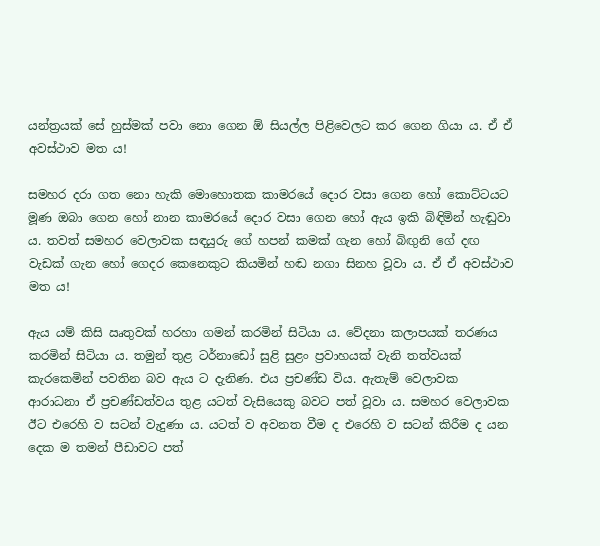යන්ත්‍රයක් සේ හුස්මක් පවා නො ගෙන ඕ සියල්ල පිළිවෙලට කර ගෙන ගියා ය. ඒ ඒ අවස්ථාව මත ය!

සමහර දරා ගත නො හැකි මොහොතක කාමරයේ දොර වසා ගෙන හෝ කොට්ටයට මූණ ඔබා ගෙන හෝ නාන කාමරයේ දොර වසා ගෙන හෝ ඇය ඉකි බිඳිමින් හැඬුවා ය. තවත් සමහර වෙලාවක සඳයුරු ගේ හපන් කමක් ගැන හෝ බිඟුනි ගේ දඟ වැඩක් ගැන හෝ ගෙදර කෙනෙකුට කියමින් හඬ නගා සිනහ වූවා ය. ඒ ඒ අවස්ථාව මත ය!

ඇය යම් කිසි ඍතුවක් හරහා ගමන් කරමින් සිටියා ය. වේදනා කලාපයක් තරණය කරමින් සිටියා ය. තමුන් තුළ ටර්නාඩෝ සුළි සුළං ප්‍රවාහයක් වැනි තත්වයක් කැරකෙමින් පවතින බව ඇය ට දැනිණ. එය ප්‍රචණ්ඩ විය. ඇතැම් වෙලාවක ආරාධනා ඒ ප්‍රචණ්ඩත්වය තුළ යටත් වැසියෙකු බවට පත් වූවා ය. සමහර වෙලාවක ඊට එරෙහි ව සටන් වැදුණා ය. යටත් ව අවනත වීම ද එරෙහි ව සටන් කිරීම ද යන දෙක ම තමන් පීඩාවට පත්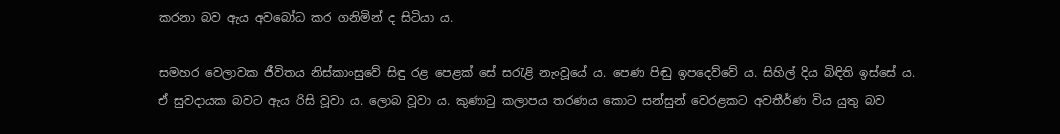කරනා බව ඇය අවබෝධ කර ගනිමින් ද සිටියා ය.

සමහර වෙලාවක ජීවිතය නිස්කාංසුවේ සිඳු රළ පෙළක් සේ සරැළි නැංවූයේ ය. පෙණ පිඬු ඉපදෙව්වේ ය. සිහිල් දිය බිඳිති ඉස්සේ ය. ඒ සුවදායක බවට ඇය රිසි වූවා ය. ලොබ වූවා ය. කුණාටු කලාපය තරණය කොට සන්සුන් වෙරළකට අවතීර්ණ විය යුතු බව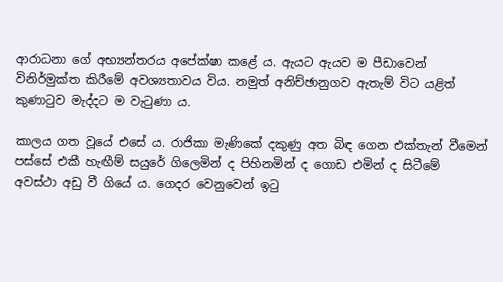ආරාධනා ගේ අභ්‍යන්තරය අපේක්ෂා කළේ ය. ඇයට ඇයව ම පීඩාවෙන් විනිර්මුක්ත කිරීමේ අවශ්‍යතාවය විය. නමුත් අනිච්ඡානුගව ඇතැම් විට යළිත් කුණාටුව මැද්දට ම වැටුණා ය.

කාලය ගත වූයේ එසේ ය. රාජිකා මැණිකේ දකුණු අත බිඳ ගෙන එක්තැන් වීමෙන් පස්සේ එකී හැඟීම් සයුරේ ගිලෙමින් ද පිහිනමින් ද ගොඩ එමින් ද සිටීමේ අවස්ථා අඩු වී ගියේ ය. ගෙදර වෙනුවෙන් ඉටු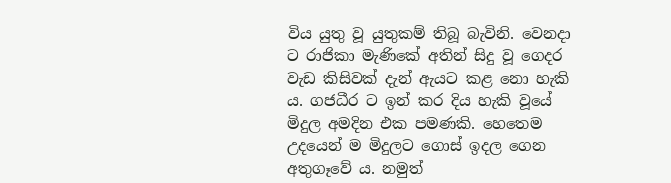විය යුතු වූ යුතුකම් තිබූ බැවිනි. වෙනදා ට රාජිකා මැණිකේ අතින් සිදු වූ ගෙදර වැඩ කිසිවක් දැන් ඇයට කළ නො හැකි ය. ගජධීර ට ඉන් කර දිය හැකි වූයේ මිදුල අමදින එක පමණකි. හෙතෙම උදයෙන් ම මිදුලට ගොස් ඉදල ගෙන අතුගෑවේ ය. නමුත්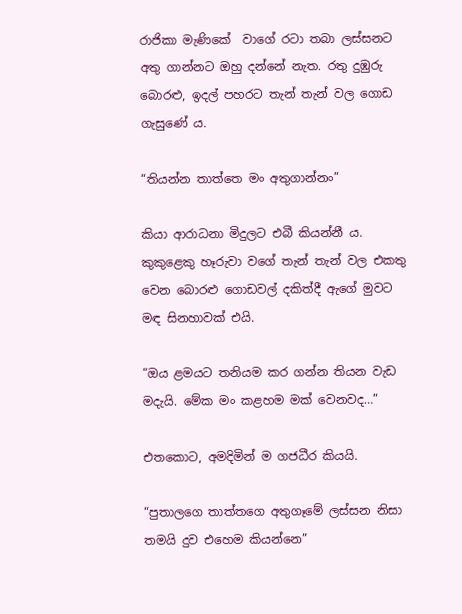රාජිකා මැණිකේ  වාගේ රටා තබා ලස්සනට අතු ගාන්නට ඔහු දන්නේ නැත. රතු දුඹුරු බොරළු, ඉදල් පහරට තැන් තැන් වල ගොඩ ගැසුණේ ය.

“තියන්න තාත්තෙ මං අතුගාන්නං”

කියා ආරාධනා මිදුලට එබී කියන්නී ය. කුකුළෙකු හෑරුවා වගේ තැන් තැන් වල එකතු වෙන බොරළු ගොඩවල් දකිත්දී ඇගේ මුවට මඳ සිනහාවක් එයි.

“ඔය ළමයට තනියම කර ගන්න තියන වැඩ මදැයි. මේක මං කළහම මක් වෙනවද…”

එතකොට, අමදිමින් ම ගජධීර කියයි.

“පුතාලගෙ තාත්තගෙ අතුගෑමේ ලස්සන නිසා තමයි දුව එහෙම කියන්නෙ”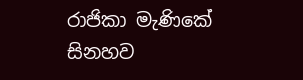රාජිකා මැණිකේ සිනහව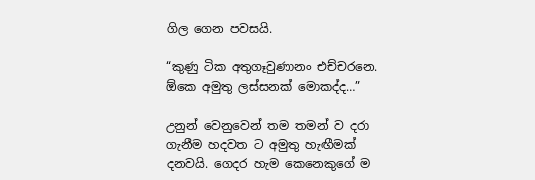ගිල ගෙන පවසයි.

“කුණු ටික අතුගෑවුණානං එච්චරනෙ. ඕකෙ අමුතු ලස්සනක් මොකද්ද…”

උනුන් වෙනුවෙන් තම තමන් ව දරා ගැනීම හදවත ට අමුතු හැඟීමක් දනවයි. ගෙදර හැම කෙනෙකුගේ ම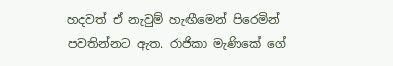හදවත් ඒ නැවුම් හැඟීමෙන් පිරෙමින් පවතින්නට ඇත. රාජිකා මැණිකේ ගේ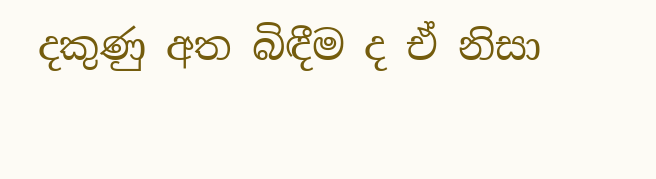දකුණු අත බිඳීම ද ඒ නිසා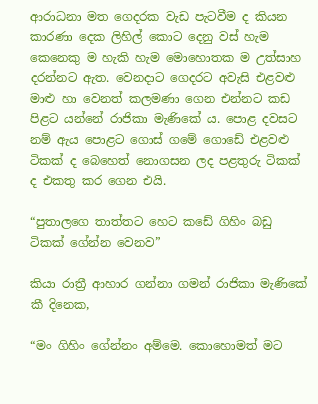ආරාධනා මත ගෙදරක වැඩ පැටවීම ද කියන කාරණා දෙක ලිහිල් කොට දෙනු වස් හැම කෙනෙකු ම හැකි හැම මොහොතක ම උත්සාහ දරන්නට ඇත. වෙනදාට ගෙදරට අවැසි එළවළු මාළු හා වෙනත් කලමණා ගෙන එන්නට කඩ පිළට යන්නේ රාජිකා මැණිකේ ය. පොළ දවසට නම් ඇය පොළට ගොස් ගමේ ගොඩේ එළවළු ටිකක් ද බෙහෙත් නොගසන ලද පළතුරු ටිකක් ද එකතු කර ගෙන එයි.

“පුතාලගෙ තාත්තට හෙට කඩේ ගිහිං බඩු ටිකක් ගේන්න වෙනව”

කියා රාත්‍රී ආහාර ගන්නා ගමන් රාජිකා මැණිකේ කී දිනෙක,

“මං ගිහිං ගේන්නං අම්මෙ. කොහොමත් මට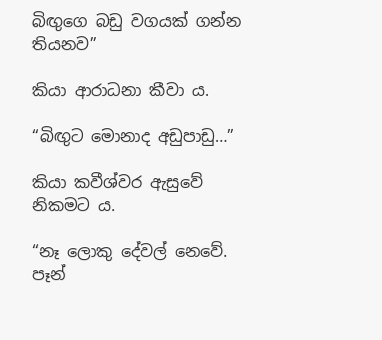බිඟුගෙ බඩු වගයක් ගන්න තියනව”

කියා ආරාධනා කීවා ය.

“බිඟුට මොනාද අඩුපාඩු…”

කියා කවීශ්වර ඇසුවේ නිකමට ය.

“නෑ ලොකු දේවල් නෙවේ. පෑන්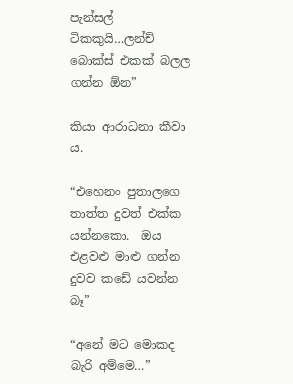පැන්සල් ටිකකුයි…ලන්ච් බොක්ස් එකක් බලල ගන්න ඕන”

කියා ආරාධනා කීවා ය.

“එහෙනං පුතාලගෙ තාත්ත දුවත් එක්ක යන්නකො.  ඔය එළවළු මාළු ගන්න දුවව කඩේ යවන්න බෑ”

“අනේ මට මොකද බැරි අම්මෙ…”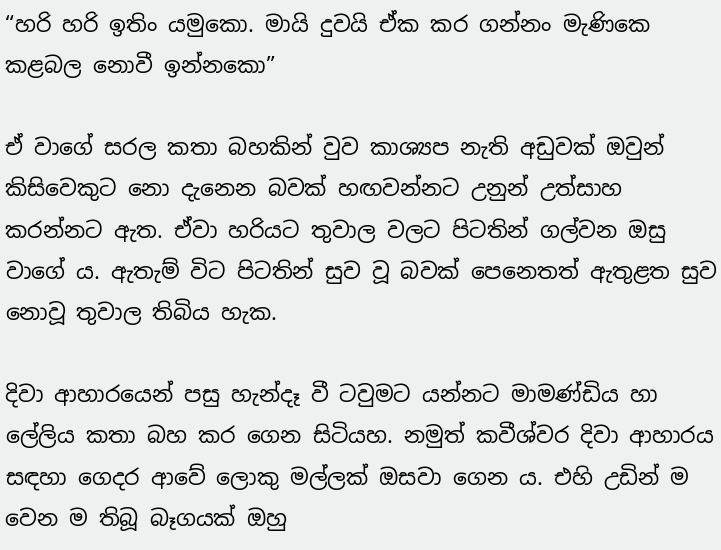“හරි හරි ඉතිං යමුකො. මායි දුවයි ඒක කර ගන්නං මැණිකෙ කළබල නොවී ඉන්නකො”

ඒ වාගේ සරල කතා බහකින් වුව කාශ්‍යප නැති අඩුවක් ඔවුන් කිසිවෙකුට නො දැනෙන බවක් හඟවන්නට උනුන් උත්සාහ කරන්නට ඇත. ඒවා හරියට තුවාල වලට පිටතින් ගල්වන ඔසු වාගේ ය. ඇතැම් විට පිටතින් සුව වූ බවක් පෙනෙතත් ඇතුළත සුව නොවූ තුවාල තිබිය හැක.

දිවා ආහාරයෙන් පසු හැන්දෑ වී ටවුමට යන්නට මාමණ්ඩිය හා ලේලිය කතා බහ කර ගෙන සිටියහ. නමුත් කවීශ්වර දිවා ආහාරය සඳහා ගෙදර ආවේ ලොකු මල්ලක් ඔසවා ගෙන ය. එහි උඩින් ම වෙන ම තිබූ බෑගයක් ඔහු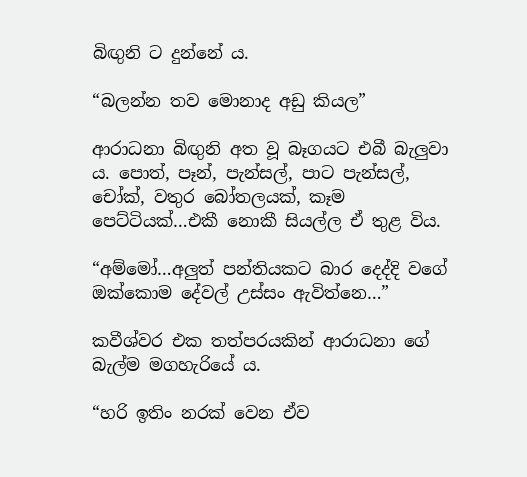බිඟුනි ට දුන්නේ ය.

“බලන්න තව මොනාද අඩු කියල”

ආරාධනා බිඟුනි අත වූ බෑගයට එබී බැලුවා ය. පොත්, පෑන්, පැන්සල්, පාට පැන්සල්, චෝක්, වතුර බෝතලයක්, කෑම පෙට්ටියක්…එකී නොකී සියල්ල ඒ තුළ විය.

“අම්මෝ…අලුත් පන්තියකට බාර දෙද්දි වගේ ඔක්කොම දේවල් උස්සං ඇවිත්නෙ…”

කවීශ්වර එක තත්පරයකින් ආරාධනා ගේ බැල්ම මගහැරියේ ය.

“හරි ඉතිං නරක් වෙන ඒව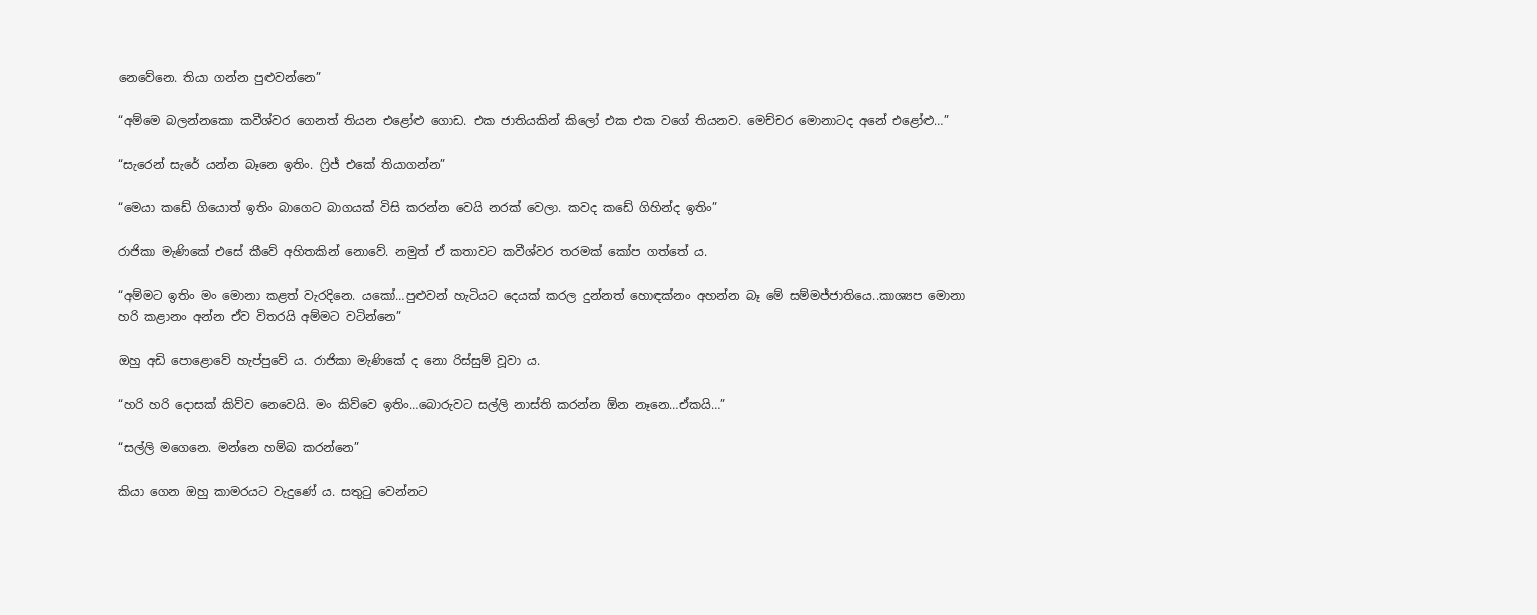නෙවේනෙ. තියා ගන්න පුළුවන්නෙ”

“අම්මෙ බලන්නකො කවීශ්වර ගෙනත් තියන එළෝළු ගොඩ. එක ජාතියකින් කිලෝ එක එක වගේ තියනව. මෙච්චර මොනාටද අනේ එළෝළු…”

“සැරෙන් සැරේ යන්න බෑනෙ ඉතිං. ෆ්‍රිජ් එකේ තියාගන්න”

“මෙයා කඩේ ගියොත් ඉතිං බාගෙට බාගයක් විසි කරන්න වෙයි නරක් වෙලා. කවද කඩේ ගිහින්ද ඉතිං”

රාජිකා මැණිකේ එසේ කීවේ අහිතකින් නොවේ. නමුත් ඒ කතාවට කවීශ්වර තරමක් කෝප ගත්තේ ය.

“අම්මට ඉතිං මං මොනා කළත් වැරදිනෙ. යකෝ…පුළුවන් හැටියට දෙයක් කරල දුන්නත් හොඳක්නං අහන්න බෑ මේ සම්මජ්ජාතියෙ..කාශ්‍යප මොනා හරි කළානං අන්න ඒව විතරයි අම්මට වටින්නෙ”

ඔහු අඩි පොළොවේ හැප්පුවේ ය. රාජිකා මැණිකේ ද නො රිස්සුම් වූවා ය.

“හරි හරි දොසක් කිව්ව නෙවෙයි. මං කිව්වෙ ඉතිං…බොරුවට සල්ලි නාස්ති කරන්න ඕන නෑනෙ…ඒකයි…”

“සල්ලි මගෙනෙ. මන්නෙ හම්බ කරන්නෙ”

කියා ගෙන ඔහු කාමරයට වැදුණේ ය. සතුටු වෙන්නට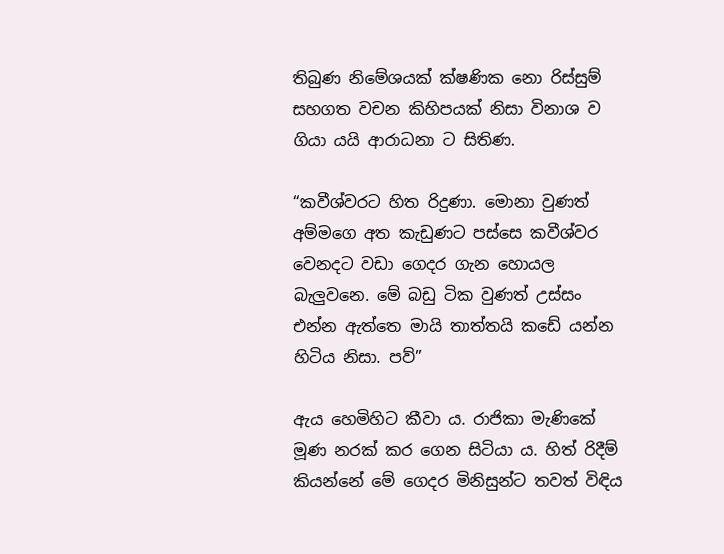තිබුණ නිමේශයක් ක්ෂණික නො රිස්සුම් සහගත වචන කිහිපයක් නිසා විනාශ ව ගියා යයි ආරාධනා ට සිතිණ.

“කවීශ්වරට හිත රිදුණා. මොනා වුණත් අම්මගෙ අත කැඩුණට පස්සෙ කවීශ්වර වෙනදට වඩා ගෙදර ගැන හොයල බැලුවනෙ. මේ බඩු ටික වුණත් උස්සං එන්න ඇත්තෙ මායි තාත්තයි කඩේ යන්න හිටිය නිසා. පව්”

ඇය හෙමිහිට කීවා ය. රාජිකා මැණිකේ මූණ නරක් කර ගෙන සිටියා ය. හිත් රිදීම් කියන්නේ මේ ගෙදර මිනිසුන්ට තවත් විඳිය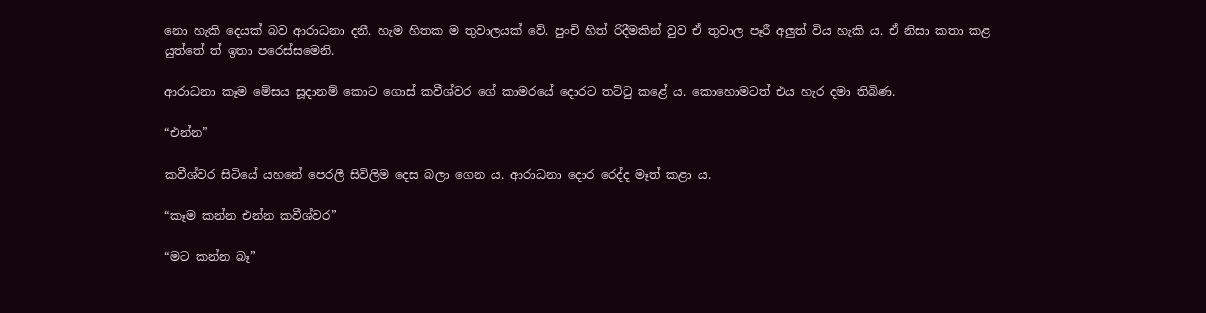නො හැකි දෙයක් බව ආරාධනා දනී. හැම හිතක ම තුවාලයක් වේ. පුංචි හිත් රිදීමකින් වුව ඒ තුවාල පෑරී අලුත් විය හැකි ය. ඒ නිසා කතා කළ යුත්තේ ත් ඉතා පරෙස්සමෙනි.

ආරාධනා කෑම මේසය සූදානම් කොට ගොස් කවීශ්වර ගේ කාමරයේ දොරට තට්ටු කළේ ය. කොහොමටත් එය හැර දමා තිබිණ.

“එන්න”

කවීශ්වර සිටියේ යහනේ පෙරලී සිවිලිම දෙස බලා ගෙන ය. ආරාධනා දොර රෙද්ද මෑත් කළා ය.

“කෑම කන්න එන්න කවීශ්වර”

“මට කන්න බෑ”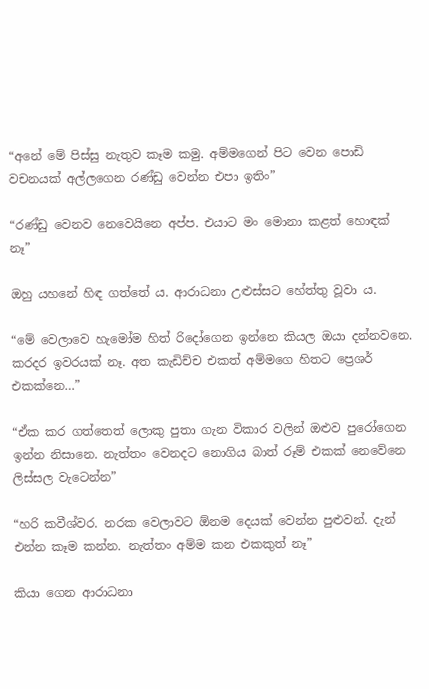“අනේ මේ පිස්සු නැතුව කෑම කමු. අම්මගෙන් පිට වෙන පොඩි වචනයක් අල්ලගෙන රණ්ඩු වෙන්න එපා ඉතිං”

“රණ්ඩු වෙනව නෙවෙයිනෙ අප්ප. එයාට මං මොනා කළත් හොඳක් නෑ”

ඔහු යහනේ හිඳ ගත්තේ ය. ආරාධනා උළුස්සට හේත්තු වූවා ය.

“මේ වෙලාවෙ හැමෝම හිත් රිදෝගෙන ඉන්නෙ කියල ඔයා දන්නවනෙ. කරදර ඉවරයක් නෑ. අත කැඩිච්ච එකත් අම්මගෙ හිතට ප්‍රෙශර් එකක්නෙ…”

“ඒක කර ගත්තෙත් ලොකු පුතා ගැන විකාර වලින් ඔළුව පුරෝගෙන ඉන්න නිසානෙ. නැත්තං වෙනදට නොගිය බාත් රූම් එකක් නෙවේනෙ ලිස්සල වැටෙන්න”

“හරි කවීශ්වර. නරක වෙලාවට ඕනම දෙයක් වෙන්න පුළුවන්. දැන් එන්න කෑම කන්න. නැත්තං අම්ම කන එකකුත් නෑ”

කියා ගෙන ආරාධනා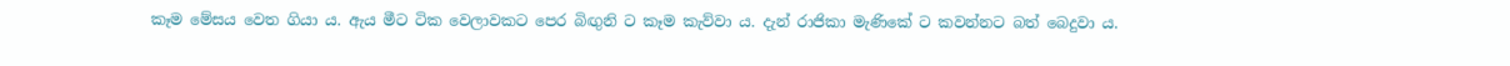කෑම මේසය වෙත ගියා ය. ඇය මීට ටික වෙලාවකට පෙර බිඟුනි ට කෑම කැව්වා ය. දැන් රාජිකා මැණිකේ ට කවන්නට බත් බෙදුවා ය.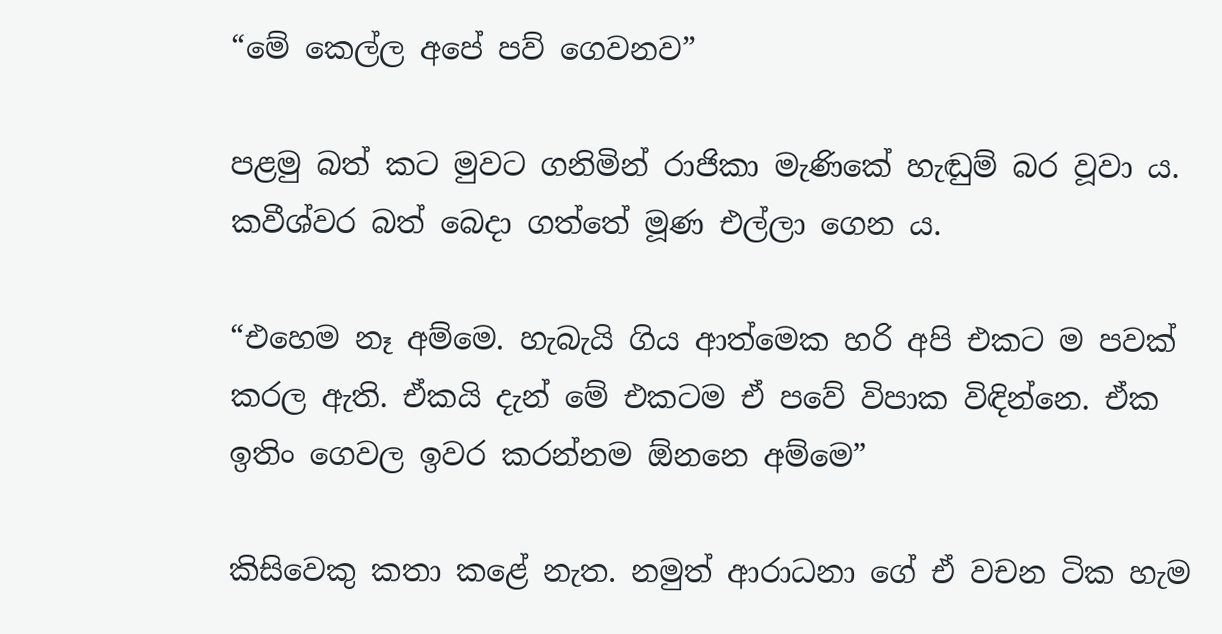“මේ කෙල්ල අපේ පව් ගෙවනව”

පළමු බත් කට මුවට ගනිමින් රාජිකා මැණිකේ හැඬුම් බර වූවා ය. කවීශ්වර බත් බෙදා ගත්තේ මූණ එල්ලා ගෙන ය.

“එහෙම නෑ අම්මෙ. හැබැයි ගිය ආත්මෙක හරි අපි එකට ම පවක් කරල ඇති. ඒකයි දැන් මේ එකටම ඒ පවේ විපාක විඳින්නෙ. ඒක ඉතිං ගෙවල ඉවර කරන්නම ඕනනෙ අම්මෙ”

කිසිවෙකු කතා කළේ නැත. නමුත් ආරාධනා ගේ ඒ වචන ටික හැම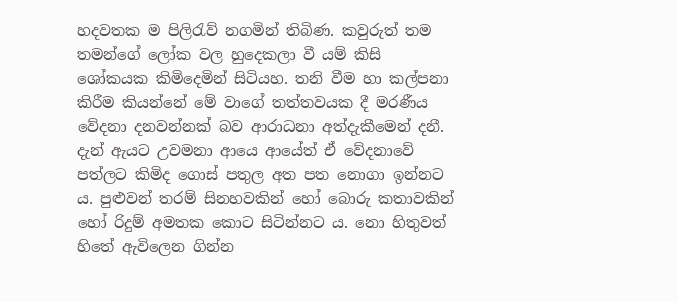හදවතක ම පිලිරැව් නගමින් තිබිණ. කවුරුත් තම තමන්ගේ ලෝක වල හුදෙකලා වී යම් කිසි ශෝකයක කිමිදෙමින් සිටියහ. තනි වීම හා කල්පනා කිරීම කියන්නේ මේ වාගේ තත්තවයක දී මරණීය වේදනා දනවන්නක් බව ආරාධනා අත්දැකීමෙන් දනී. දැන් ඇයට උවමනා ආයෙ ආයේත් ඒ වේදනාවේ පත්ලට කිමිද ගොස් පතුල අත පත නොගා ඉන්නට ය. පුළුවන් තරම් සිනහවකින් හෝ බොරු කතාවකින් හෝ රිදුම් අමතක කොට සිටින්නට ය. නො හිතුවත් හිතේ ඇවිලෙන ගින්න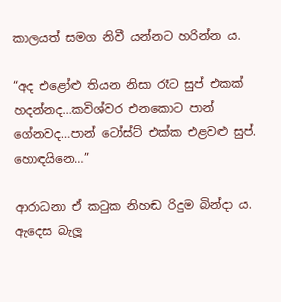කාලයත් සමග නිවී යන්නට හරින්න ය.

“අද එළෝළු තියන නිසා රෑට සුප් එකක් හදන්නද…කවිශ්වර එනකොට පාන් ගේනවද…පාන් ටෝස්ට් එක්ක එළවළු සුප්. හොඳයිනෙ…”

ආරාධනා ඒ කටුක නිහඬ රිදුම බින්දා ය. ඇදෙස බැලූ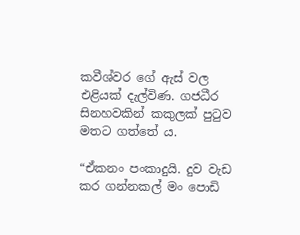කවීශ්වර ගේ ඇස් වල එළියක් දැල්විණ. ගජධීර සිනහවකින් කකුලක් පුටුව මතට ගත්තේ ය.

“ඒකනං පංකාදුයි. දුව වැඩ කර ගන්නකල් මං පොඩි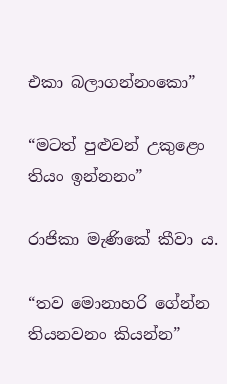එකා බලාගන්නංකො”

“මටත් පුළුවන් උකුළෙං තියං ඉන්නනං”

රාජිකා මැණිකේ කීවා ය.

“තව මොනාහරි ගේන්න තියනවනං කියන්න”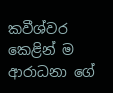කවීශ්වර කෙළින් ම ආරාධනා ගේ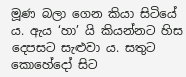මූණ බලා ගෙන කියා සිටියේ ය. ඇය ‘හා’ යි කියන්නට හිස දෙපසට සැළුවා ය. සතුට කොහේදෝ සිට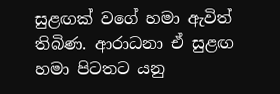සුළඟක් වගේ හමා ඇවිත් තිබිණ. ආරාධනා ඒ සුළඟ හමා පිටතට යනු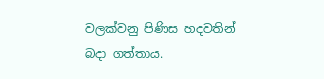වලක්වනු පිණිස හදවතින් බදා ගත්තාය.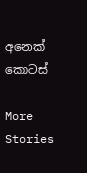අනෙක් කොටස්

More Stories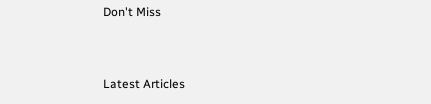Don't Miss


Latest Articles